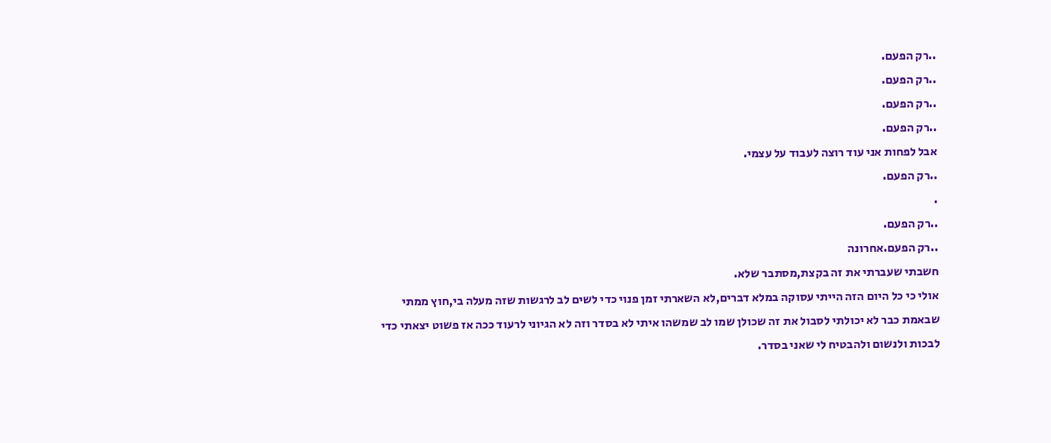..רק הפעם.
..רק הפעם.
..רק הפעם.
..רק הפעם.
אבל לפחות אני עוד רוצה לעבוד על עצמי.
..רק הפעם.
.
..רק הפעם.
..רק הפעם.אחרונה
חשבתי שעברתי את זה בקצת,מסתבר שלא.
אולי כי כל היום הזה הייתי עסוקה במלא דברים,לא השארתי זמן פנוי כדי לשים לב לרגשות שזה מעלה בי,חוץ ממתי שבאמת כבר לא יכולתי לסבול את זה שכולן שמו לב שמשהו איתי לא בסדר וזה לא הגיוני לרעוד ככה אז פשוט יצאתי כדי לבכות ולנשום ולהבטיח לי שאני בסדר.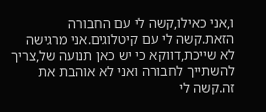ו,אני כאילו,קשה לי עם החבורה הזאת.קשה לי עם קיטלוגים.אני מרגישה לא שייכת,דווקא כי יש כאן תנועה של,צריך להשתייך לחבורה ואני לא אוהבת את זה.קשה לי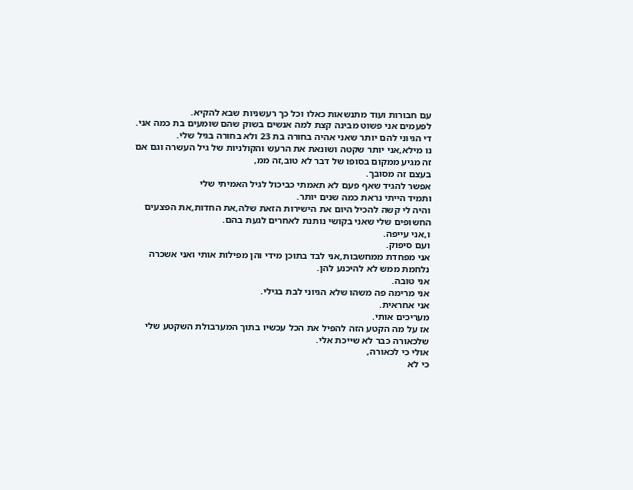עם חבורות ועוד מתנשאות כאלו וכל כך רעשניות שבא להקיא.
לפעמים אני פשוט מבינה קצת למה אנשים בשוק שהם שומעים בת כמה אני.
די הגיוני להם יותר שאני אהיה בחורה בת 23 ולא בחורה בגיל שלי.
נו מילא,אני יותר שקטה ושונאת את הרעש והקולניות של גיל העשרה וגם אם זה מגיע ממקום בסופו של דבר לא טוב,זה ממ,
בעצם זה מסובך.
אפשר להגיד שאף פעם לא תאמתי כביכול לגיל האמיתי שלי
ותמיד הייתי נראת כמה שנים יותר.
והיה לי קשה להכיל היום את הישירות הזאת שלה,את החדות,את הפצעים החשופים שלי שאני בקושי נותנת לאחרים לגעת בהם.
ו,אני עייפה.
ועם סיפוק.
אני מפחדת ממחשבות,אני לבד בתוכן מידי והן מפילות אותי ואני אשכרה נלחמת ממש לא להיכנע להן.
אני טובה.
אני מרימה פה משהו שלא הגיוני לבת בגילי.
אני אחראית.
מעריכים אותי.
אז על מה הקטע הזה להפיל את הכל עכשיו בתוך המערבולת השקטע שלי שלכאורה כבר לא שייכת אלי.
אולי כי לכאורה,
כי לא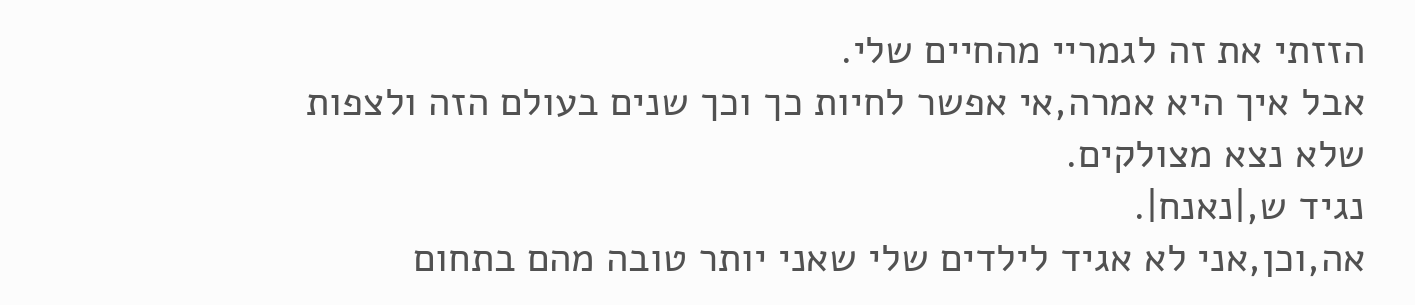הזזתי את זה לגמריי מהחיים שלי.
אבל איך היא אמרה,אי אפשר לחיות כך וכך שנים בעולם הזה ולצפות שלא נצא מצולקים.
נגיד ש,|נאנח|.
אה,וכן,אני לא אגיד לילדים שלי שאני יותר טובה מהם בתחום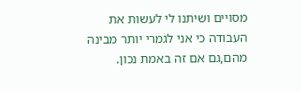מסויים ושיתנו לי לעשות את העבודה כי אני לגמרי יותר מבינה מהם,גם אם זה באמת נכון.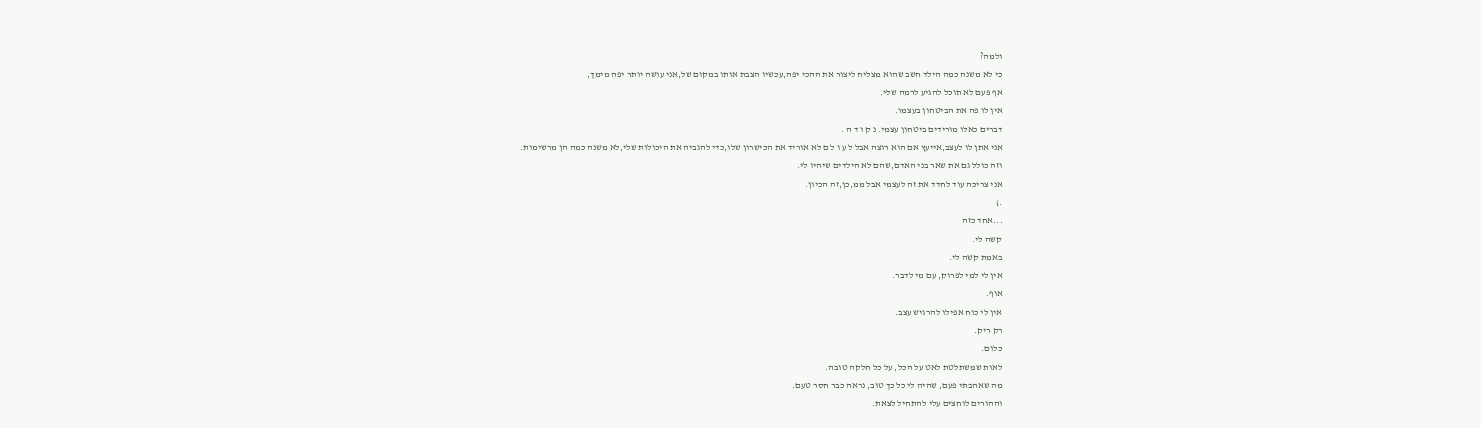ולמה?
כי לא משנה כמה הילד חשב שהוא מצליח ליצור את ההכי יפה,עכשיו הצבת אותו במקום של,אני עושה יותר יפה מימך,
אף פעם לא תוכל להגיע לרמה שלי.
אין לו פה את הביטחון בעצמו.
דברים כאלו מורידים ביטחון עצמי. נ ק ו ד ה .
אני אתן לו לעצב,אייעץ אם הוא רוצה אבל ל ע ו ל ם לא אוריד את הכישרון שלו,כדי להגביה את היכולות שלי,לא משנה כמה הן מרשימות.
וזה כולל גם את שאר בני האדם,שהם לא הילדים שיהיו לי.
אני צריכה עוד לחדד את זה לעצמי אבל ממ,כן,זה הכיון.
.)
...אחד כזה
קשה לי.
באמת קשה לי.
אין לי למי לפרוק, עם מי לדבר.
אוף.
אין לי כוח אפילו להרגיש עצב.
רק ריק.
כלום.
לאות שמשתלטת לאט על הכל, על כל חלקה טובה.
מה שאהבתי פעם, שהיה לי כל כך טוב, נראה כבר חסר טעם.
וההורים לוחצים עלי להתחיל לצאת.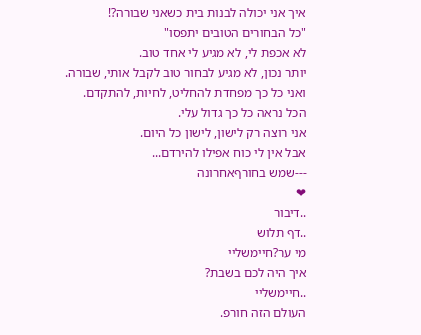איך אני יכולה לבנות בית כשאני שבורה?!
"כל הבחורים הטובים יתפסו"
לא אכפת לי, לא מגיע לי אחד טוב.
יותר נכון, לא מגיע לבחור טוב לקבל אותי, שבורה.
ואני כל כך מפחדת להחליט, לחיות, להתקדם.
הכל נראה כל כך גדול עלי.
אני רוצה רק לישון, לישון כל היום.
אבל אין לי כוח אפילו להירדם...
---שמש בחורףאחרונה
❤
..דיבור
..דף תלוש
מי ער?חיימשליי
איך היה לכם בשבת?
..חיימשליי
העולם הזה חורפ.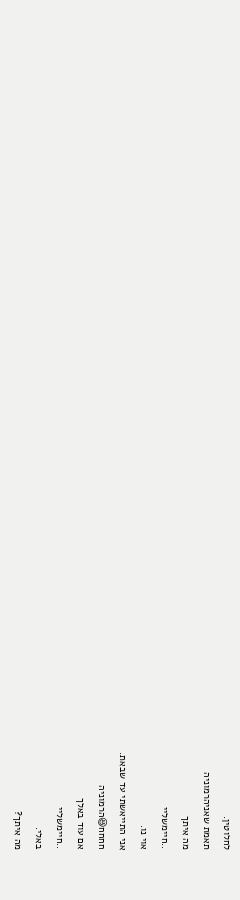לחלוטין.
תאמת שאניהרמוניה
מה איתך
..חיימשליי
אוי נו.
אני התייאשתי עד שבאת.
חחחח😆הרמוניה
אם עוד באלך
..חיימשליי
באלי.
מה איתך?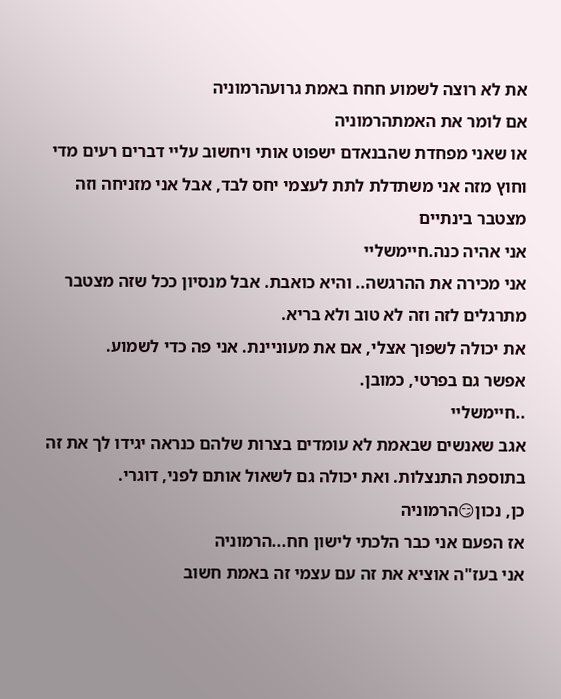את לא רוצה לשמוע חחח באמת גרועהרמוניה
אם לומר את האמתהרמוניה
או שאני מפחדת שהבנאדם ישפוט אותי ויחשוב עליי דברים רעים מדי
וחוץ מזה אני משתדלת לתת לעצמי יחס לבד, אבל אני מזניחה וזה מצטבר בינתיים
אני אהיה כנה.חיימשליי
אני מכירה את ההרגשה.. והיא כואבת. אבל מנסיון ככל שזה מצטבר מתרגלים לזה וזה לא טוב ולא בריא.
את יכולה לשפוך אצלי, אם את מעוניינת. אני פה כדי לשמוע.
אפשר גם בפרטי, כמובן.
..חיימשליי
אגב שאנשים שבאמת לא עומדים בצרות שלהם כנראה יגידו לך את זה בתוספת התנצלות. ואת יכולה גם לשאול אותם לפני, דוגרי.
כן, נכון😏הרמוניה
אז הפעם אני כבר הלכתי לישון חח...הרמוניה
אני בעז"ה אוציא את זה עם עצמי זה באמת חשוב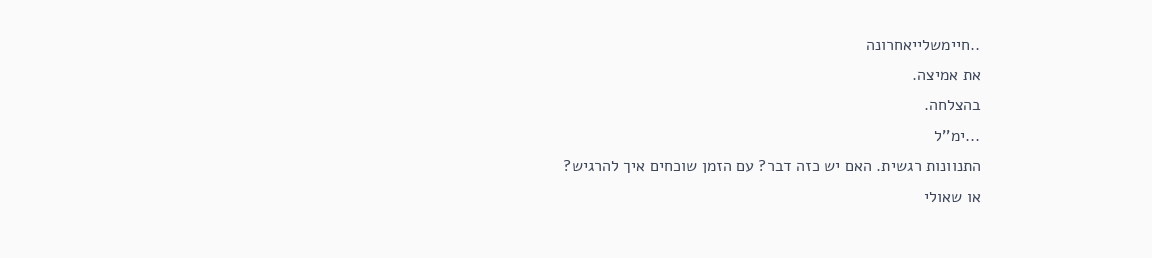..חיימשלייאחרונה
את אמיצה.
בהצלחה.
...ימ''ל
התנוונות רגשית. האם יש כזה דבר? עם הזמן שוכחים איך להרגיש?
או שאולי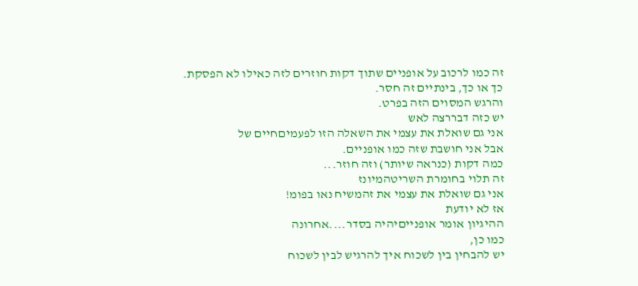זה כמו לרכוב על אופניים שתוך דקות חוזרים לזה כאילו לא הפסקת.
כך או כך, בינתיים זה חסר.
והרגש המסוים הזה בפרט.
יש כזה דבררצה לאש
אני גם שואלת את עצמי את השאלה הזו לפעמיםחיים של
אבל אני חושבת שזה כמו אופניים.
כמה דקות (כנראה שיותר) וזה חוזר...
זה תלוי בחומרת השריטהמיונז
אני גם שואלת את עצמי את זהמשיח נאו בפומ!
אז לא יודעת
ההיגיון אומר אופנייםיהיה בסדר....אחרונה
כמו כן,
יש להבחין בין לשכוח איך להרגיש לבין לשכוח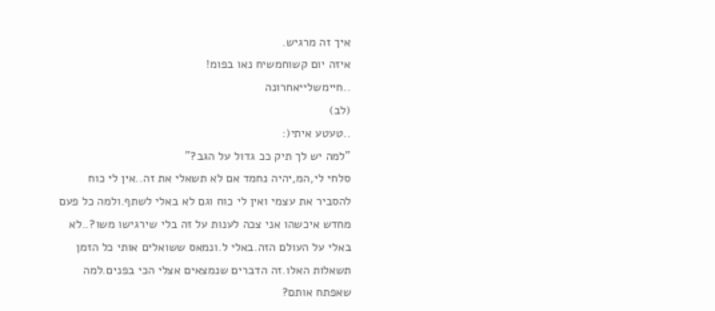איך זה מרגיש.
איזה יום קשוחמשיח נאו בפומ!
..חיימשלייאחרונה
(לב)
..טעטע איתי(:
"למה יש לך תיק ככ גדול על הגב?"
סלחי לי,המ,יהיה נחמד אם לא תשאלי את זה..אין לי כוח להסביר את עצמי ואין לי כוח וגם לא באלי לשתף.ולמה כל פעם מחדש איכשהו אני צכה לענות על זה בלי שירגישו משו?..לא באלי על העולם הזה.באלי ל.ונמאס ששואלים אותי כל הזמן תשאלות האלו.זה הדברים שנמצאים אצלי הכי בפנים.למה שאפתח אותם?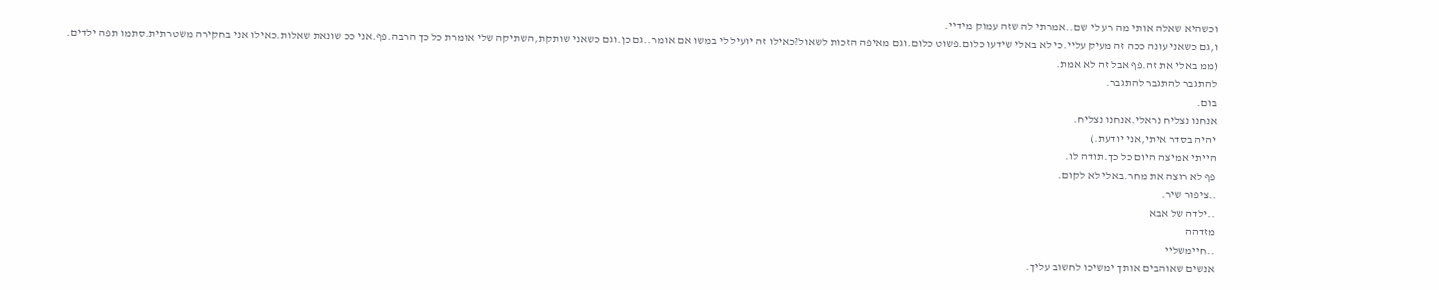וכשהיא שאלה אותי מה רע לי שם..אמרתי לה שזה עמוק מידיי.
ו,גם כשאני עונה ככה זה מעיק עליי.כי לא באלי שידעו כלום.פשוט כלום.וגם מאיפה הזכות לשאול?כאילו זה יועיל לי במשו אם אומר..גם כן.וגם כשאני שותקת,השתיקה שלי אומרת כל כך הרבה.פף.אני ככ שונאת שאלות.כאילו אני בחקירה משטרתית.סתמו תפה ילדים.
(ממ באלי את זה.פף אבל זה לא אמת.
להתגבר להתגבר להתגבר.
בום.
אנחנו נצליח נראלי.אנחנו נצליח.
יהיה בסדר איתי,אני יודעת.)
הייתי אמיצה היום כל כך.תודה לו.
פף לא רוצה את מחר.באלי לא לקום.
..ציפור שיר.
..ילדה של אבא
מזדהה
..חיימשליי
אנשים שאוהבים אותך ימשיכו לחשוב עליך.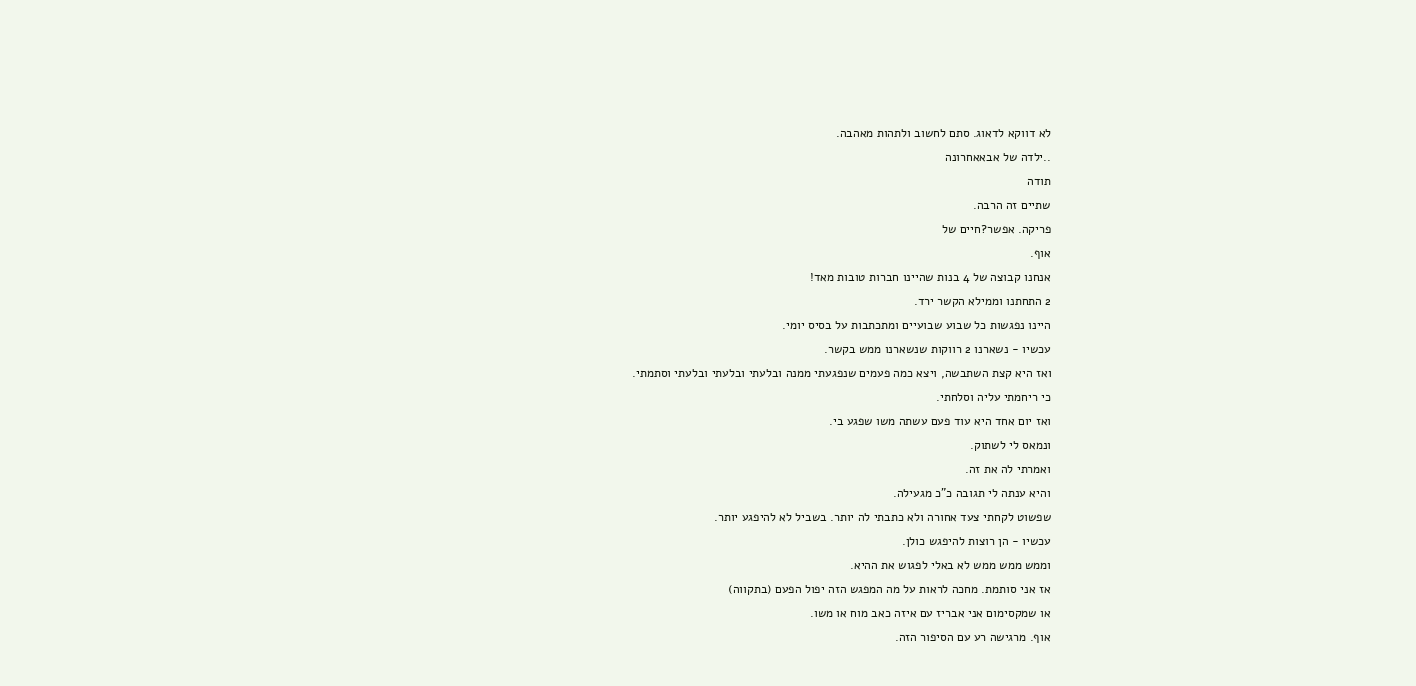לא דווקא לדאוג. סתם לחשוב ולתהות מאהבה.
..ילדה של אבאאחרונה
תודה
שתיים זה הרבה.
פריקה. אפשר?חיים של
אוף.
אנחנו קבוצה של 4 בנות שהיינו חברות טובות מאד!
2 התחתנו וממילא הקשר ירד.
היינו נפגשות כל שבוע שבועיים ומתכתבות על בסיס יומי.
עכשיו - נשארנו 2 רווקות שנשארנו ממש בקשר.
ואז היא קצת השתבשה, ויצא כמה פעמים שנפגעתי ממנה ובלעתי ובלעתי ובלעתי וסתמתי.
כי ריחמתי עליה וסלחתי.
ואז יום אחד היא עוד פעם עשתה משו שפגע בי.
ונמאס לי לשתוק.
ואמרתי לה את זה.
והיא ענתה לי תגובה כ"כ מגעילה.
שפשוט לקחתי צעד אחורה ולא כתבתי לה יותר. בשביל לא להיפגע יותר.
עכשיו - הן רוצות להיפגש כולן.
וממש ממש ממש לא באלי לפגוש את ההיא.
אז אני סותמת. מחכה לראות על מה המפגש הזה יפול הפעם (בתקווה)
או שמקסימום אני אבריז עם איזה כאב מוח או משו.
אוף. מרגישה רע עם הסיפור הזה.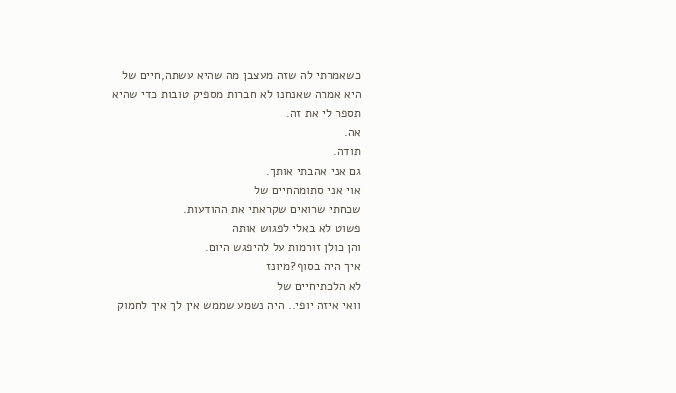כשאמרתי לה שזה מעצבן מה שהיא עשתה,חיים של
היא אמרה שאנחנו לא חברות מספיק טובות כדי שהיא תספר לי את זה.
אה.
תודה.
גם אני אהבתי אותך.
אוי אני סתומהחיים של
שכחתי שרואים שקראתי את ההודעות.
פשוט לא באלי לפגוש אותה
והן כולן זורמות על להיפגש היום.
איך היה בסוף?מיונז
לא הלכתיחיים של
וואי איזה יופי.. היה נשמע שממש אין לך איך לחמוק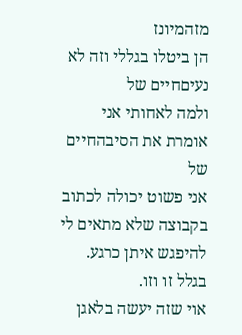מזהמיונז
הן ביטלו בגללי וזה לא נעיםחיים של
ולמה לאחותי אני אומרת את הסיבהחיים של
אני פשוט יכולה לכתוב בקבוצה שלא מתאים לי להיפגש איתן כרגע.
בגלל זו וזו.
אוי שזה יעשה בלאגן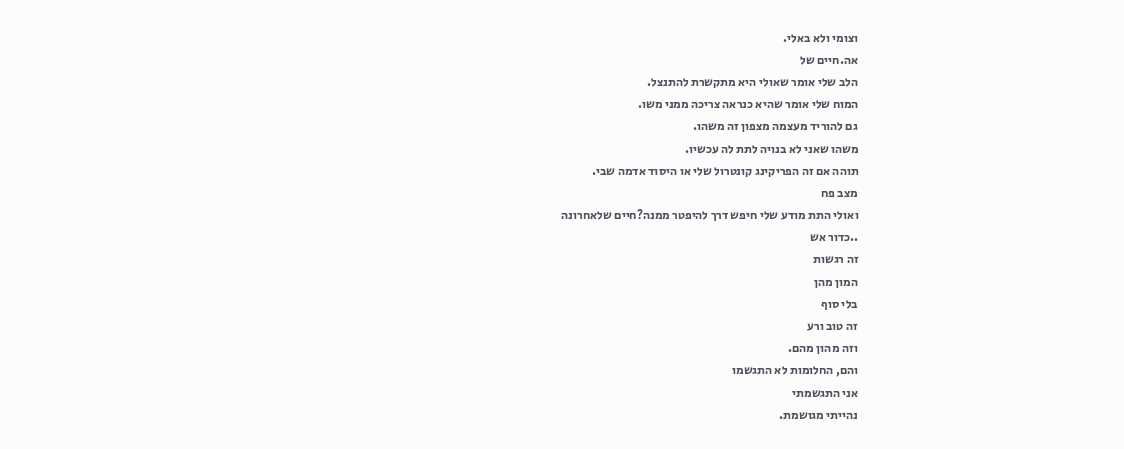וצומי ולא באלי.
אה.חיים של
הלב שלי אומר שאולי היא מתקשרת להתנצל.
המוח שלי אומר שהיא כנראה צריכה ממני משו.
גם להוריד מעצמה מצפון זה משהו.
משהו שאני לא בנויה לתת לה עכשיו.
תוהה אם זה הפריקינג קונטרול שלי או היסוד אדמה שבי.
מצב פח
ואולי התת מודע שלי חיפש דרך להיפטר ממנה?חיים שלאחרונה
..כדור אש
זה רגשות
המון מהן
בלי סוף
זה טוב ורע
וזה מהון מהם.
והם, החלומות לא התגשמו
אני התגשמתי
נהייתי מגושמת.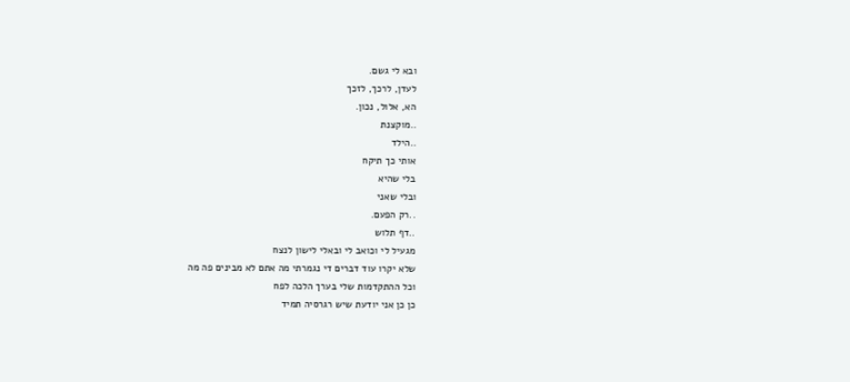ובא לי גשם.
לעדן, לרכך, לזכך
הא, אלול, נכון.
..מוקצנת
..הילד
אותי כך תיקח
בלי שהיא
ובלי שאני
..רק הפעם.
..דף תלוש
מגעיל לי וכואב לי ובאלי לישון לנצח
שלא יקרו עוד דברים די נגמרתי מה אתם לא מבינים פה מה
וכל ההתקדמות שלי בערך הלכה לפח
כן כן אני יודעת שיש רגרסיה תמיד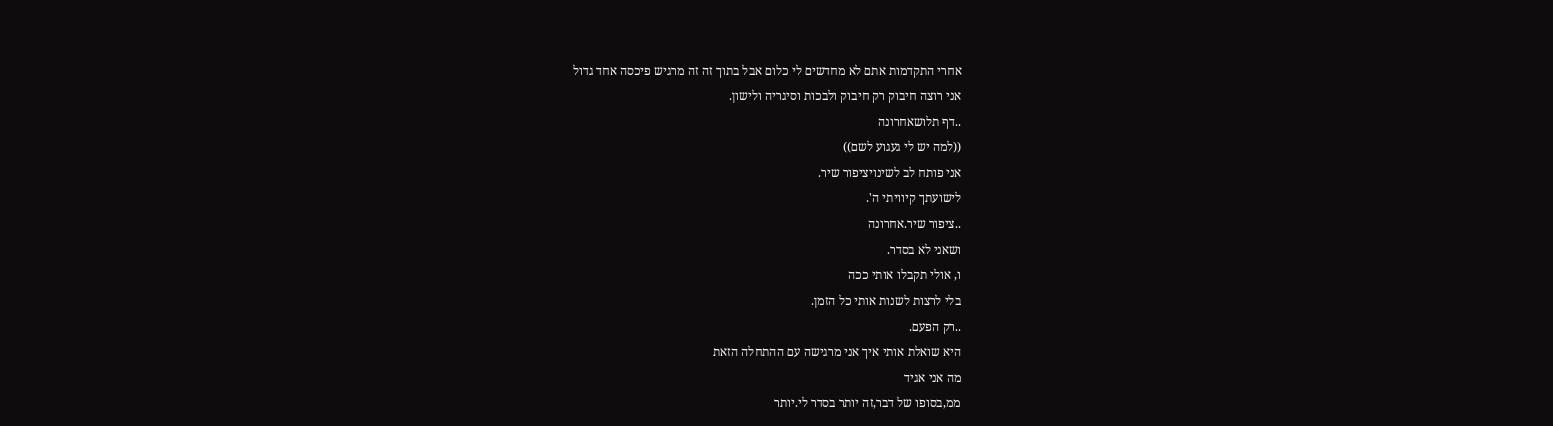אחרי התקדמות אתם לא מחדשים לי כלום אבל בתוך זה זה מרגיש פיכסה אחד גדול
אני רוצה חיבוק רק חיבוק ולבכות וסיגריה ולישון.
..דף תלושאחרונה
((למה יש לי געגוע לשם))
אני פותח לב לשינויציפור שיר.
לישועתך קיוויתי ה'.
..ציפור שיר.אחרונה
ושאני לא בסדר.
ו, אולי תקבלו אותי ככה
בלי לרצות לשנות אותי כל הזמן.
..רק הפעם.
היא שואלת אותי איך אני מרגישה עם ההתחלה הזאת
מה אני אגיד
ממ,בסופו של דבר,זה יותר בסדר לי.יותר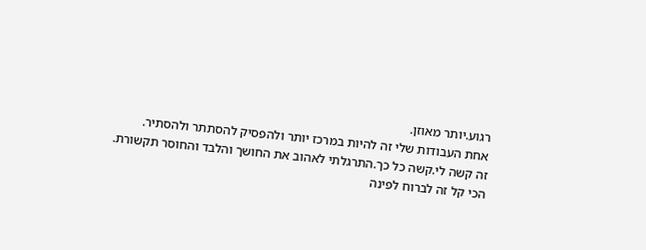רגוע.יותר מאוזן.
אחת העבודות שלי זה להיות במרכז יותר ולהפסיק להסתתר ולהסתיר.
זה קשה לי.קשה כל כך.התרגלתי לאהוב את החושך והלבד והחוסר תקשורת.
הכי קל זה לברוח לפינה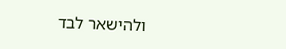ולהישאר לבד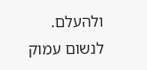ולהעלם.
לנשום עמוק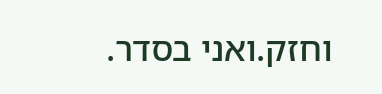וחזק.ואני בסדר.